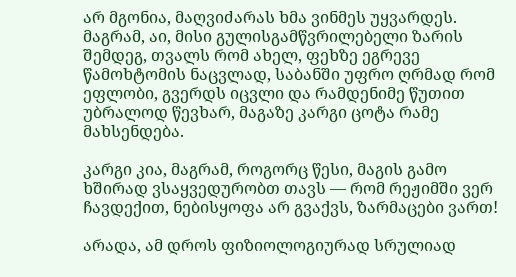არ მგონია, მაღვიძარას ხმა ვინმეს უყვარდეს. მაგრამ, აი, მისი გულისგამწვრილებელი ზარის შემდეგ, თვალს რომ ახელ, ფეხზე ეგრევე წამოხტომის ნაცვლად, საბანში უფრო ღრმად რომ ეფლობი, გვერდს იცვლი და რამდენიმე წუთით უბრალოდ წევხარ, მაგაზე კარგი ცოტა რამე მახსენდება.

კარგი კია, მაგრამ, როგორც წესი, მაგის გამო ხშირად ვსაყვედურობთ თავს — რომ რეჟიმში ვერ ჩავდექით, ნებისყოფა არ გვაქვს, ზარმაცები ვართ!

არადა, ამ დროს ფიზიოლოგიურად სრულიად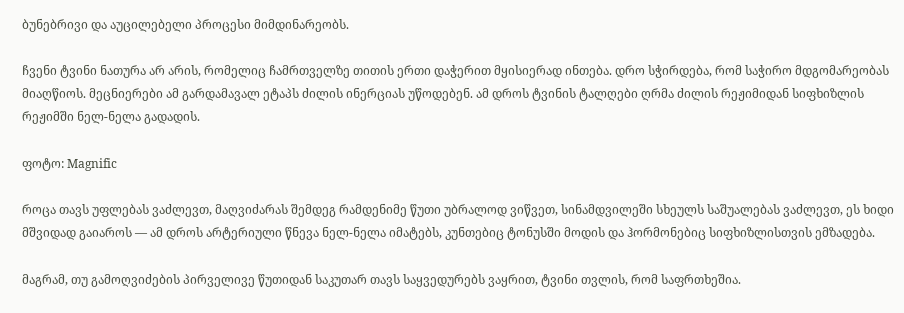ბუნებრივი და აუცილებელი პროცესი მიმდინარეობს.

ჩვენი ტვინი ნათურა არ არის, რომელიც ჩამრთველზე თითის ერთი დაჭერით მყისიერად ინთება. დრო სჭირდება, რომ საჭირო მდგომარეობას მიაღწიოს. მეცნიერები ამ გარდამავალ ეტაპს ძილის ინერციას უწოდებენ. ამ დროს ტვინის ტალღები ღრმა ძილის რეჟიმიდან სიფხიზლის რეჟიმში ნელ-ნელა გადადის.

ფოტო: Magnific

როცა თავს უფლებას ვაძლევთ, მაღვიძარას შემდეგ რამდენიმე წუთი უბრალოდ ვიწვეთ, სინამდვილეში სხეულს საშუალებას ვაძლევთ, ეს ხიდი მშვიდად გაიაროს — ამ დროს არტერიული წნევა ნელ-ნელა იმატებს, კუნთებიც ტონუსში მოდის და ჰორმონებიც სიფხიზლისთვის ემზადება.

მაგრამ, თუ გამოღვიძების პირველივე წუთიდან საკუთარ თავს საყვედურებს ვაყრით, ტვინი თვლის, რომ საფრთხეშია.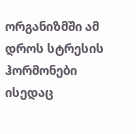ორგანიზმში ამ დროს სტრესის ჰორმონები ისედაც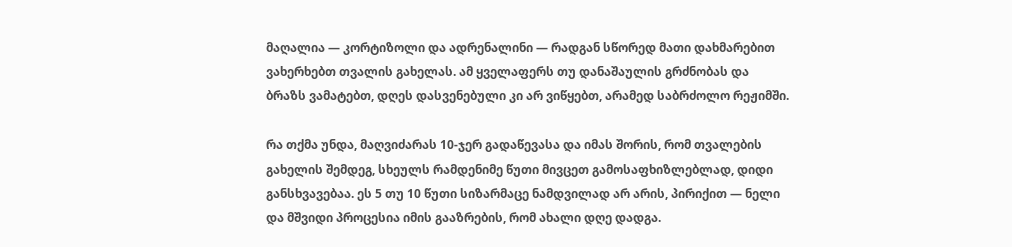მაღალია — კორტიზოლი და ადრენალინი — რადგან სწორედ მათი დახმარებით ვახერხებთ თვალის გახელას. ამ ყველაფერს თუ დანაშაულის გრძნობას და ბრაზს ვამატებთ, დღეს დასვენებული კი არ ვიწყებთ, არამედ საბრძოლო რეჟიმში.

რა თქმა უნდა, მაღვიძარას 10-ჯერ გადაწევასა და იმას შორის, რომ თვალების გახელის შემდეგ, სხეულს რამდენიმე წუთი მივცეთ გამოსაფხიზლებლად, დიდი განსხვავებაა. ეს 5 თუ 10 წუთი სიზარმაცე ნამდვილად არ არის, პირიქით — ნელი და მშვიდი პროცესია იმის გააზრების, რომ ახალი დღე დადგა.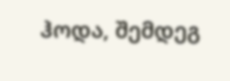ჰოდა, შემდეგ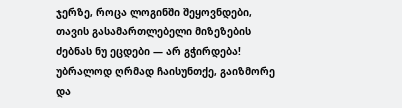ჯერზე, როცა ლოგინში შეყოვნდები, თავის გასამართლებელი მიზეზების ძებნას ნუ ეცდები — არ გჭირდება! უბრალოდ ღრმად ჩაისუნთქე, გაიზმორე და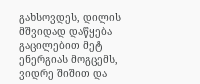გახსოვდეს, დილის მშვიდად დაწყება გაცილებით მეტ ენერგიას მოგცემს, ვიდრე შიშით და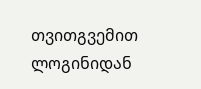თვითგვემით ლოგინიდან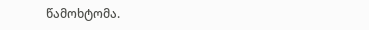წამოხტომა.